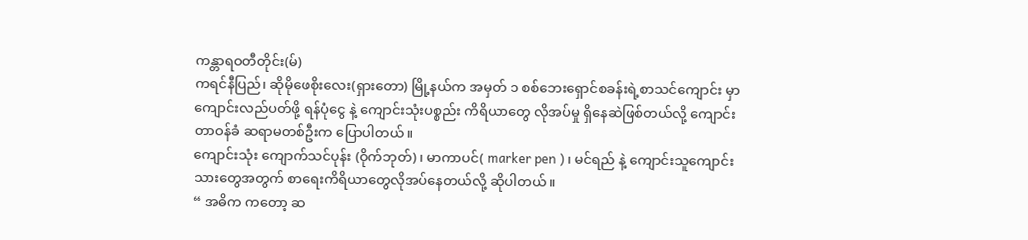ကန္တာရဝတီတိုင်း(မ်)
ကရင်နီပြည်၊ ဆိုမိုဖေစိုးလေး(ရှားတော) မြို့နယ်က အမှတ် ၁ စစ်ဘေးရှောင်စခန်းရဲ့စာသင်ကျောင်း မှာ ကျောင်းလည်ပတ်ဖို့ ရန်ပုံငွေ နဲ့ ကျောင်းသုံးပစ္စည်း ကိရိယာတွေ လိုအပ်မှု ရှိနေဆဲဖြစ်တယ်လို့ ကျောင်းတာဝန်ခံ ဆရာမတစ်ဦးက ပြောပါတယ်။
ကျောင်းသုံး ကျောက်သင်ပုန်း (ဝိုက်ဘုတ်)၊ မာကာပင်( marker pen ) ၊ မင်ရည် နဲ့ ကျောင်းသူကျောင်းသားတွေအတွက် စာရေးကိရိယာတွေလိုအပ်နေတယ်လို့ ဆိုပါတယ်။
“ အဓိက ကတော့ ဆ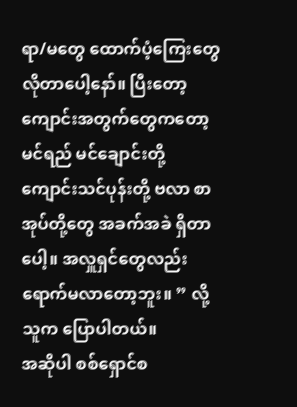ရာ/မတွေ ထောက်ပံ့ကြေးတွေလိုတာပေါ့နော်။ ပြီးတော့ ကျောင်းအတွက်တွေကတော့ မင်ရည် မင်ချောင်းတို့ ကျောင်းသင်ပုန်းတို့ ဗလာ စာအုပ်တို့တွေ အခက်အခဲ ရှိတာပေါ့။ အလှူရှင်တွေလည်း ရောက်မလာတော့ဘူး။ ” လို့ သူက ပြောပါတယ်။
အဆိုပါ စစ်ရှောင်စ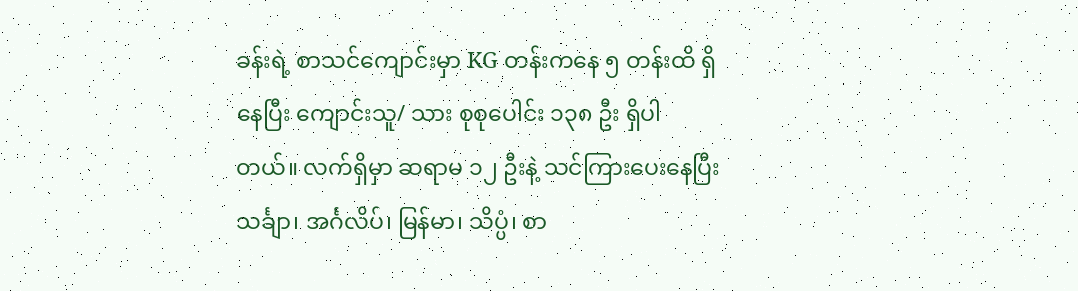ခန်းရဲ့ စာသင်ကျောင်းမှာ KG တန်းကနေ ၅ တန်းထိ ရှိနေပြီး ကျောင်းသူ/ သား စုစုပေါင်း ၁၃၈ ဦး ရှိပါတယ်။ လက်ရှိမှာ ဆရာမ ၁၂ ဦးနဲ့ သင်ကြားပေးနေပြီး သင်္ချာ၊ အင်္ဂလိပ်၊ မြန်မာ၊ သိပ္ပံ၊ စာ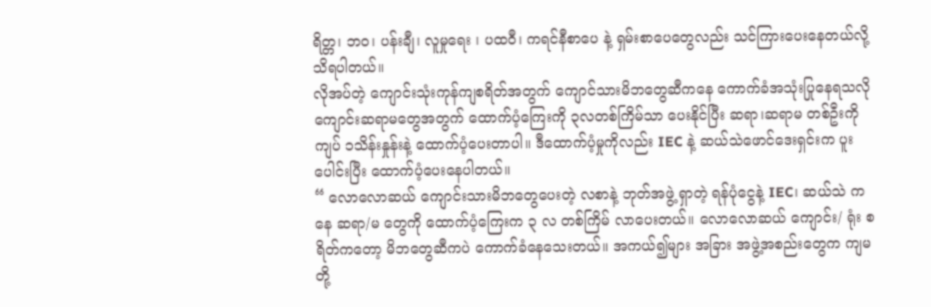ရိတ္တ၊ ဘဝ၊ ပန်းချီ၊ လူမှုရေး ၊ ပထဝီ၊ ကရင်နီစာပေ နဲ့ ရှမ်းစာပေတွေလည်း သင်ကြားပေးနေတယ်လို့ သိရပါတယ်။
လိုအပ်တဲ့ ကျောင်းသုံးကုန်ကျစရိတ်အတွက် ကျောင်သားမိဘတွေဆီကနေ ကောက်ခံအသုံးပြုနေရသလို ကျောင်းဆရာမတွေအတွက် ထောက်ပံ့ကြေးကို ၃လတစ်ကြိမ်သာ ပေးနိုင်ပြီး ဆရာ၊ဆရာမ တစ်ဦးကို ကျပ် ၁သိန်းနှုန်းနဲ့ ထောက်ပံ့ပေးတာပါ။ ဒီထောက်ပံ့မှုကိုလည်း IEC နဲ့ ဆယ်သဲဖောင်ဒေးရှင်းက ပူးပေါင်းပြီး ထောက်ပံ့ပေးနေပါတယ်။
“ လောလောဆယ် ကျောင်းသားမိဘတွေပေးတဲ့ လစာနဲ့ ဘုတ်အဖွဲ့ ရှာတဲ့ ရန်ပုံငွေနဲ့ IEC၊ ဆယ်သဲ ကနေ ဆရာ/မ တွေကို ထောက်ပံ့ကြေးက ၃ လ တစ်ကြိမ် လာပေးတယ်။ လောလောဆယ် ကျောင်း/ ရုံး စရိတ်ကတော့ မိဘတွေဆီကပဲ ကောက်ခံနေသေးတယ်။ အကယ်၍များ အခြား အဖွဲ့အစည်းတွေက ကျမတို့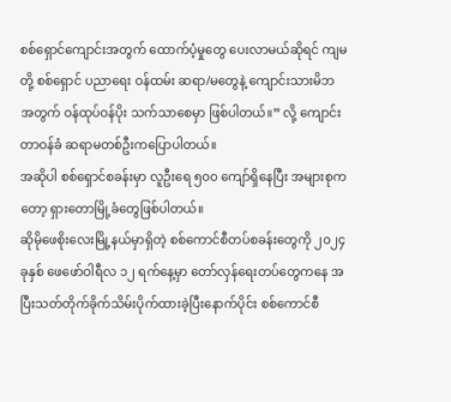စစ်ရှောင်ကျောင်းအတွက် ထောက်ပံ့မှုတွေ ပေးလာမယ်ဆိုရင် ကျမတို့ စစ်ရှောင် ပညာရေး ဝန်ထမ်း ဆရာ/မတွေနဲ့ ကျောင်းသားမိဘ အတွက် ဝန်ထုပ်ဝန်ပိုး သက်သာစေမှာ ဖြစ်ပါတယ်။” လို့ ကျောင်းတာဝန်ခံ ဆရာမတစ်ဦးကပြောပါတယ်။
အဆိုပါ စစ်ရှောင်စခန်းမှာ လူဦးရေ ၅၀၀ ကျော်ရှိနေပြီး အများစုကတော့ ရှားတောမြို့ခံတွေဖြစ်ပါတယ်။
ဆိုမိုဖေစိုးလေးမြို့နယ်မှာရှိတဲ့ စစ်ကောင်စီတပ်စခန်းတွေကို ၂၀၂၄ ခုနှစ် ဖေဖော်ဝါရီလ ၁၂ ရက်နေ့မှာ တော်လှန်ရေးတပ်တွေကနေ အပြီးသတ်တိုက်ခိုက်သိမ်းပိုက်ထားခဲ့ပြီးနောက်ပိုင်း စစ်ကောင်စီ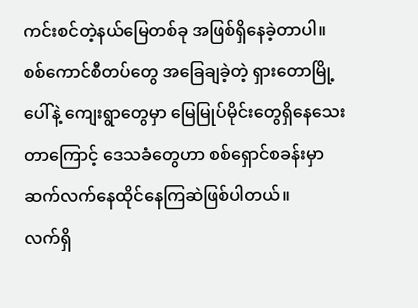ကင်းစင်တဲ့နယ်မြေတစ်ခု အဖြစ်ရှိနေခဲ့တာပါ။ စစ်ကောင်စီတပ်တွေ အခြေချခဲ့တဲ့ ရှားတောမြို့ပေါ်နဲ့ ကျေးရွာတွေမှာ မြေမြုပ်မိုင်းတွေရှိနေသေးတာကြောင့် ဒေသခံတွေဟာ စစ်ရှောင်စခန်းမှာ ဆက်လက်နေထိုင်နေကြဆဲဖြစ်ပါတယ်။
လက်ရှိ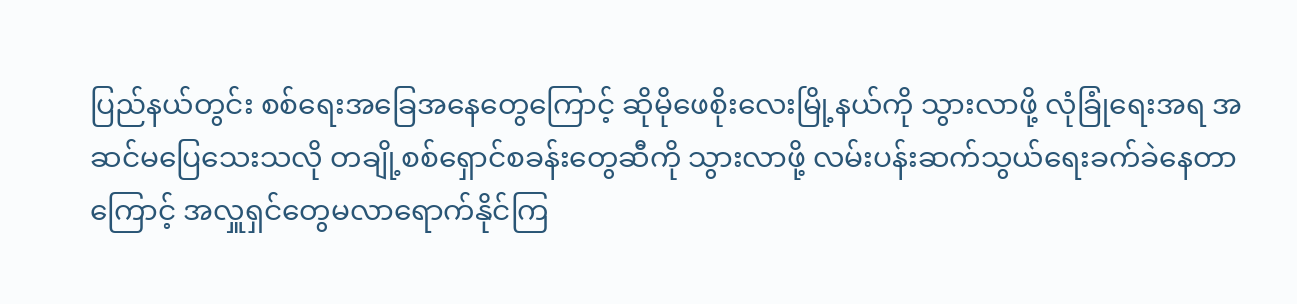ပြည်နယ်တွင်း စစ်ရေးအခြေအနေတွေကြောင့် ဆိုမိုဖေစိုးလေးမြို့နယ်ကို သွားလာဖို့ လုံခြုံရေးအရ အဆင်မပြေသေးသလို တချို့စစ်ရှောင်စခန်းတွေဆီကို သွားလာဖို့ လမ်းပန်းဆက်သွယ်ရေးခက်ခဲနေတာကြောင့် အလှူရှင်တွေမလာရောက်နိုင်ကြ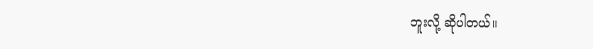ဘူးလို့ ဆိုပါတယ်။